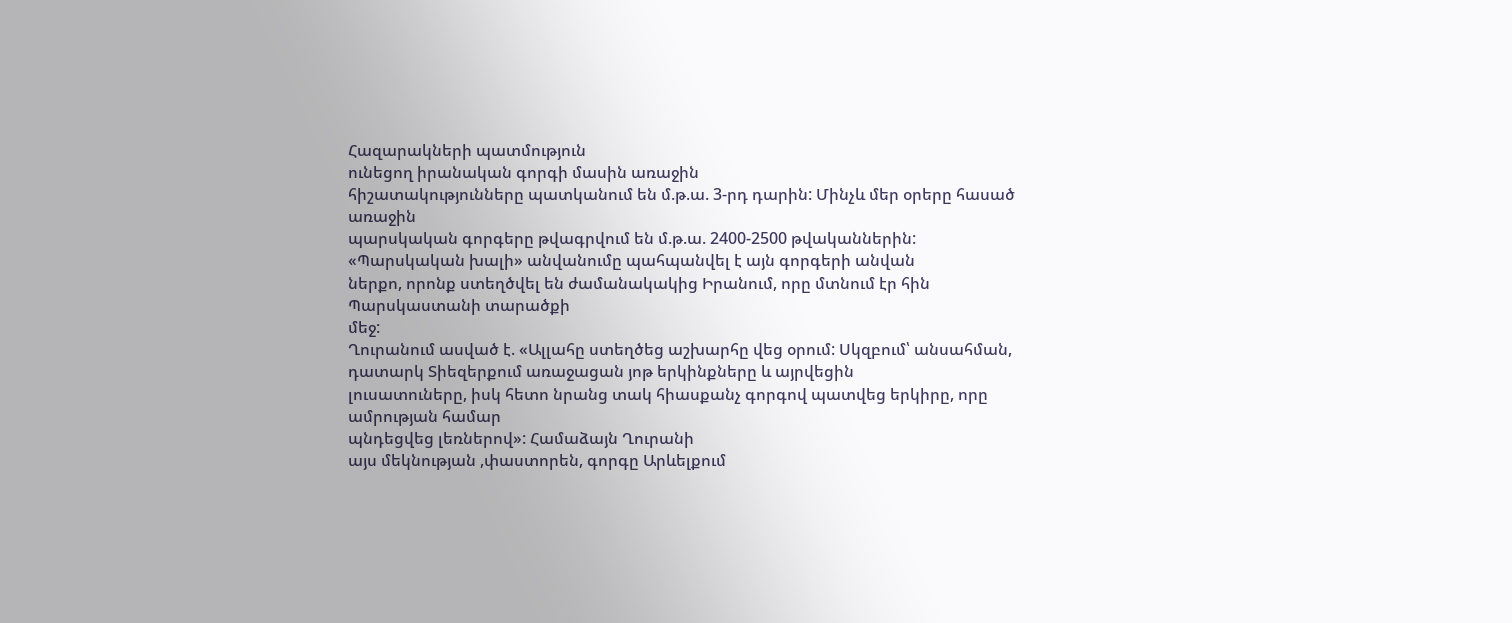Հազարակների պատմություն
ունեցող իրանական գորգի մասին առաջին
հիշատակությունները պատկանում են մ.թ.ա. 3-րդ դարին: Մինչև մեր օրերը հասած առաջին
պարսկական գորգերը թվագրվում են մ.թ.ա. 2400-2500 թվականներին:
«Պարսկական խալի» անվանումը պահպանվել է այն գորգերի անվան
ներքո, որոնք ստեղծվել են ժամանակակից Իրանում, որը մտնում էր հին Պարսկաստանի տարածքի
մեջ:
Ղուրանում ասված է. «Ալլահը ստեղծեց աշխարհը վեց օրում: Սկզբում՝ անսահման, դատարկ Տիեզերքում առաջացան յոթ երկինքները և այրվեցին
լուսատուները, իսկ հետո նրանց տակ հիասքանչ գորգով պատվեց երկիրը, որը ամրության համար
պնդեցվեց լեռներով»: Համաձայն Ղուրանի
այս մեկնության ,փաստորեն, գորգը Արևելքում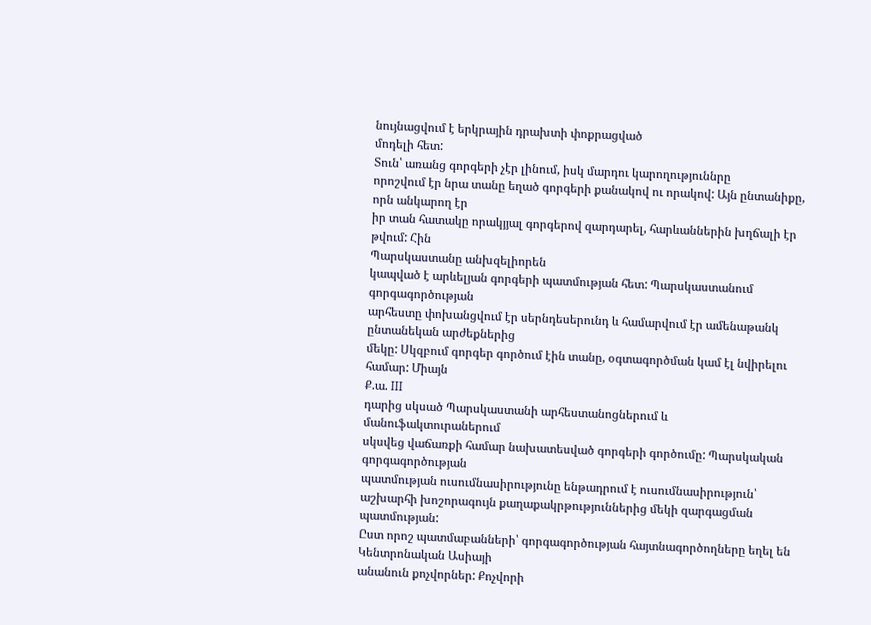նույնացվում է երկրային դրախտի փոքրացված
մոդելի հետ:
Տուն՝ առանց գորգերի չէր լինում, իսկ մարդու կարողություննրը
որոշվում էր նրա տանը եղած գորգերի քանակով ու որակով: Այն ընտանիքը, որն անկարող էր
իր տան հատակը որակյյալ գորգերով զարդարել, հարևաններին խղճալի էր թվում: Հին
Պարսկաստանը անխզելիորեն
կապված է արևելյան գորգերի պատմության հետ: Պարսկաստանում գորգագործության
արհեստը փոխանցվում էր սերնդեսերունդ և համարվում էր ամենաթանկ ընտանեկան արժեքներից
մեկը: Սկզբում գորգեր գործում էին տանը, օգտագործման կամ էլ նվիրելու համար: Միայն
Ք.ա. III
դարից սկսած Պարսկաստանի արհեստանոցներում և մանուֆակտուրաներում
սկսվեց վաճառքի համար նախատեսված գորգերի գործումը: Պարսկական գորգագործության
պատմության ուսումնասիրությունը ենթադրում է ուսումնասիրություն՝ աշխարհի խոշորագույն քաղաքակրթություններից մեկի զարգացման
պատմության:
Ըստ որոշ պատմաբանների՝ գորգագործության հայտնագործողները եղել են Կենտրոնական Ասիայի
անանուն քոչվորներ: Քոչվորի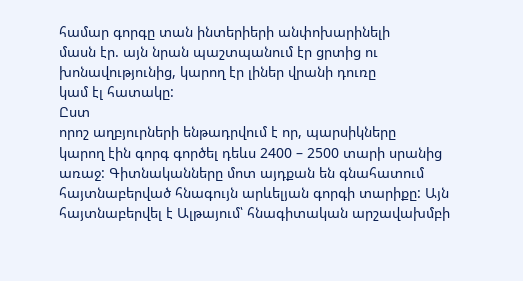համար գորգը տան ինտերիերի անփոխարինելի
մասն էր. այն նրան պաշտպանում էր ցրտից ու խոնավությունից, կարող էր լիներ վրանի դուռը
կամ էլ հատակը:
Ըստ
որոշ աղբյուրների ենթադրվում է որ, պարսիկները
կարող էին գորգ գործել դեևս 2400 – 2500 տարի սրանից առաջ: Գիտնականները մոտ այդքան են գնահատում
հայտնաբերված հնագույն արևելյան գորգի տարիքը: Այն հայտնաբերվել է Ալթայում՝ հնագիտական արշավախմբի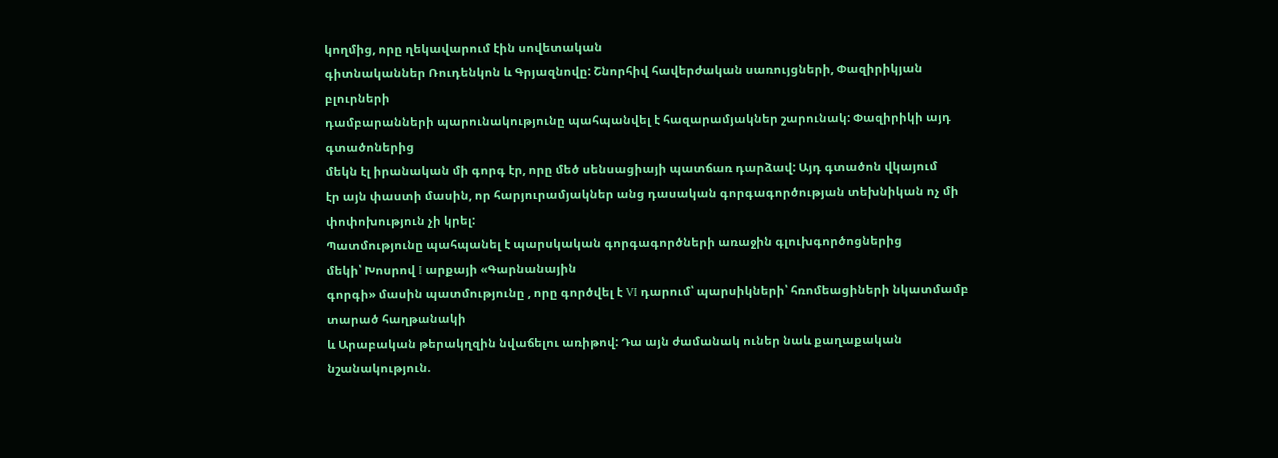կողմից, որը ղեկավարում էին սովետական
գիտնականներ Ռուդենկոն և Գրյազնովը: Շնորհիվ հավերժական սառույցների, Փազիրիկյան բլուրների
դամբարանների պարունակությունը պահպանվել է հազարամյակներ շարունակ: Փազիրիկի այդ գտածոներից
մեկն էլ իրանական մի գորգ էր, որը մեծ սենսացիայի պատճառ դարձավ: Այդ գտածոն վկայում
էր այն փաստի մասին, որ հարյուրամյակներ անց դասական գորգագործության տեխնիկան ոչ մի
փոփոխություն չի կրել:
Պատմությունը պահպանել է պարսկական գորգագործների առաջին գլուխգործոցներից
մեկի՝ Խոսրով I արքայի «Գարնանային
գորգի» մասին պատմությունը , որը գործվել է VI դարում՝ պարսիկների՝ հռոմեացիների նկատմամբ տարած հաղթանակի
և Արաբական թերակղզին նվաճելու առիթով: Դա այն ժամանակ ուներ նաև քաղաքական նշանակություն.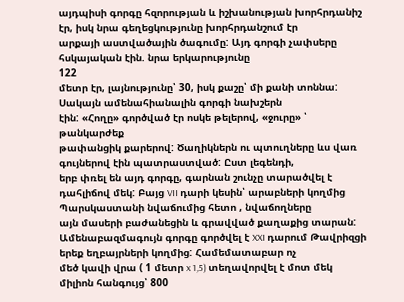այդպիսի գորգը հզորության և իշխանության խորհրդանիշ էր, իսկ նրա գեղեցկությունը խորհրդանշում էր
արքայի աստվածային ծագումը: Այդ գորգի չափսերը հսկայական էին. նրա երկարությունը
122
մետր էր, լայնությունը՝ 30, իսկ քաշը՝ մի քանի տոննա: Սակայն ամենահիանալին գորգի նախշերն
էին: «Հողը» գործված էր ոսկե թելերով, «ջուրը» ՝ թանկարժեք
թափանցիկ քարերով: Ծաղիկներն ու պտուղները ևս վառ գույներով էին պատրաստված: Ըստ լեգենդի,
երբ փռել են այդ գորգը, գարնան շունչը տարածվել է դահլիճով մեկ: Բայց VII դարի կեսին՝ արաբների կողմից Պարսկաստանի նվաճումից հետո , նվաճողները
այն մասերի բաժանեցին և գրավված քաղաքից տարան:
Ամենաբազմագույն գորգը գործվել է XXI դարում Թավրիզցի երեք եղբայրների կողմից: Համեմատաբար ոչ
մեծ կավի վրա ( 1 մետր x 1,5) տեղավորվել է մոտ մեկ միլիոն հանգույց՝ 800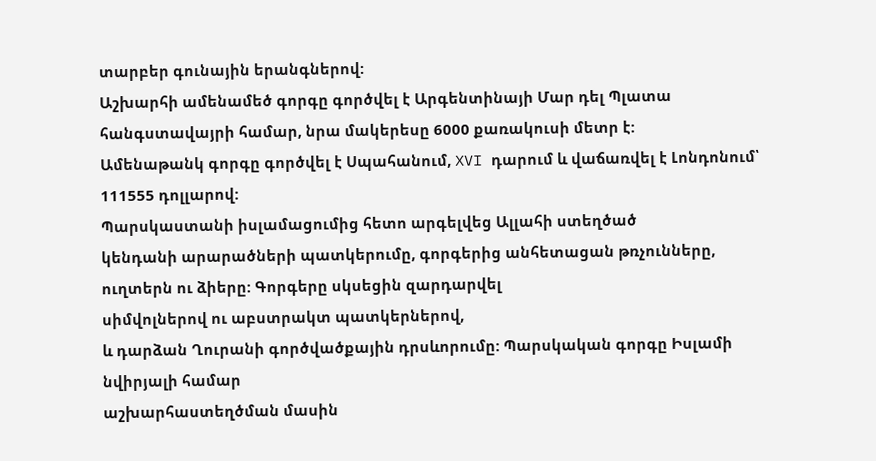տարբեր գունային երանգներով:
Աշխարհի ամենամեծ գորգը գործվել է Արգենտինայի Մար դել Պլատա
հանգստավայրի համար, նրա մակերեսը 6000 քառակուսի մետր է:
Ամենաթանկ գորգը գործվել է Սպահանում, XVI դարում և վաճառվել է Լոնդոնում՝ 111555 դոլլարով:
Պարսկաստանի իսլամացումից հետո արգելվեց Ալլահի ստեղծած
կենդանի արարածների պատկերումը, գորգերից անհետացան թռչունները, ուղտերն ու ձիերը: Գորգերը սկսեցին զարդարվել
սիմվոլներով ու աբստրակտ պատկերներով,
և դարձան Ղուրանի գործվածքային դրսևորումը: Պարսկական գորգը Իսլամի նվիրյալի համար
աշխարհաստեղծման մասին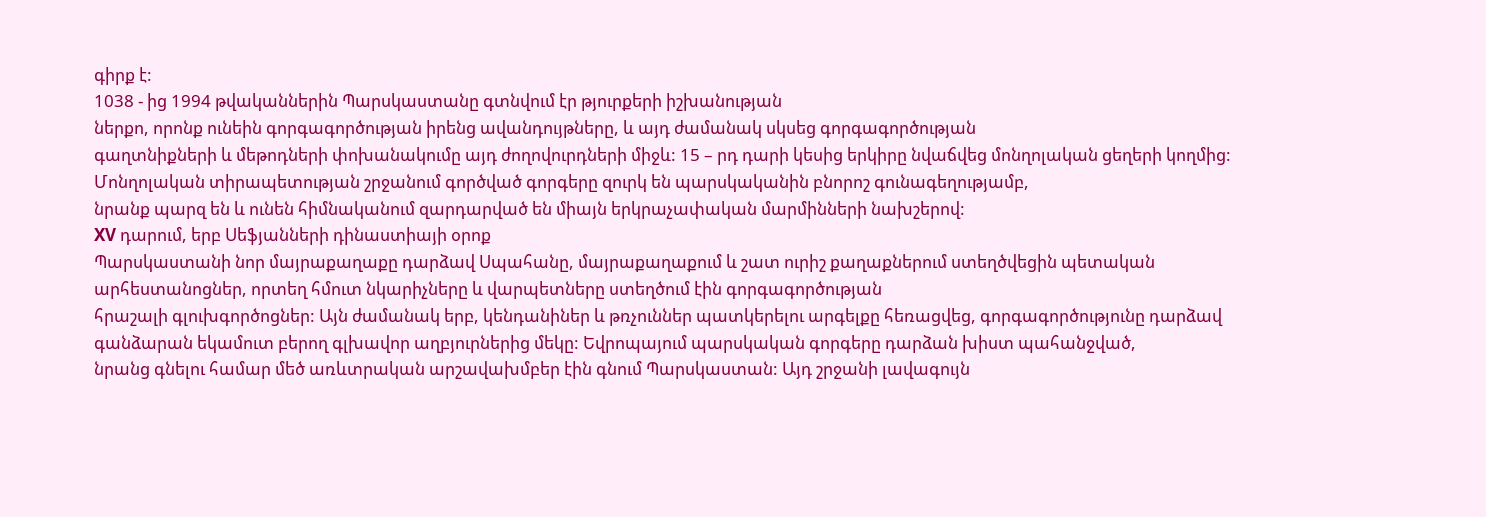գիրք է:
1038 - ից 1994 թվականներին Պարսկաստանը գտնվում էր թյուրքերի իշխանության
ներքո, որոնք ունեին գորգագործության իրենց ավանդույթները, և այդ ժամանակ սկսեց գորգագործության
գաղտնիքների և մեթոդների փոխանակումը այդ ժողովուրդների միջև: 15 – րդ դարի կեսից երկիրը նվաճվեց մոնղոլական ցեղերի կողմից:
Մոնղոլական տիրապետության շրջանում գործված գորգերը զուրկ են պարսկականին բնորոշ գունագեղությամբ,
նրանք պարզ են և ունեն հիմնականում զարդարված են միայն երկրաչափական մարմինների նախշերով:
XV դարում, երբ Սեֆյանների դինաստիայի օրոք
Պարսկաստանի նոր մայրաքաղաքը դարձավ Սպահանը, մայրաքաղաքում և շատ ուրիշ քաղաքներում ստեղծվեցին պետական
արհեստանոցներ, որտեղ հմուտ նկարիչները և վարպետները ստեղծում էին գորգագործության
հրաշալի գլուխգործոցներ: Այն ժամանակ երբ, կենդանիներ և թռչուններ պատկերելու արգելքը հեռացվեց, գորգագործությունը դարձավ
գանձարան եկամուտ բերող գլխավոր աղբյուրներից մեկը: Եվրոպայում պարսկական գորգերը դարձան խիստ պահանջված,
նրանց գնելու համար մեծ առևտրական արշավախմբեր էին գնում Պարսկաստան: Այդ շրջանի լավագույն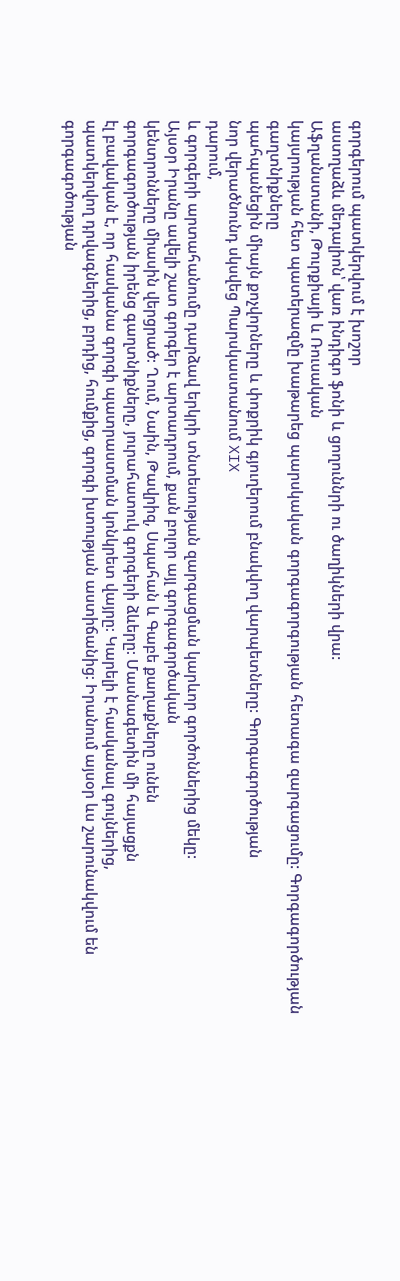գորգերում պատկերվում է խոշոր
աստղաձև մեդալիոն՝ վառ ինդիգո ֆոնի և ցողուննրի ու ծաղիկների վրա:
Աֆղանստանի, Թուրքիայի և Ռուսական
կայսրության հետ պատերազմը խաթարեց պարսկական գորգագորգության հետագա զարգացումը: Գորգագործության գաղտնիքները
պահպանեցին միայն քոչվորները և փոքրիկ գյուղերում բնակվող վարպետները: Գորգագործության
նոր վերածնունդ սկսվեց Պարսկաստանում XIX
դարում,
և գորգերի արտահանումը դարձավ երկրի տնտեսության զարգացման կարևոր գործոններից մեկը:
Այսօր Իրանը ավելի շատ գորգեր է արտադրում, քան բոլոր այլ գորգագործական
կենտրոնները միասին վերցրած: Ղում, Նաին, Թավրիզ, Սպահան և Գաբե քաղաքները ունեն
գորգագործության իրենց գաղտնիքները, յուրահատուկ գորգերի ձևերը: Մասնագետին մի հայացքն
էլ բավական է, որ հասկանա գորգի պատրաստման կոնկրետ վայրը: Կարելի է հասկանալ գույներից,
պատկերվող դրվագներից, բրդից, հումքից, գորգի խտության աստիճանից: Իրանում այսօր ևս շարունակվում են գորգագոծության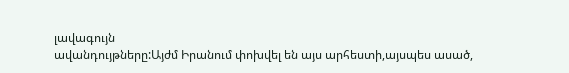լավագույն
ավանդույթները:Այժմ Իրանում փոխվել են այս արհեստի,այսպես ասած,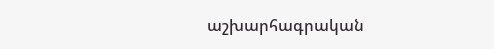աշխարհագրական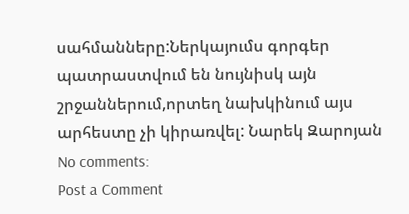սահմանները:Ներկայումս գորգեր պատրաստվում են նույնիսկ այն շրջաններում,որտեղ նախկինում այս արհեստը չի կիրառվել: Նարեկ Զարոյան
No comments:
Post a Comment